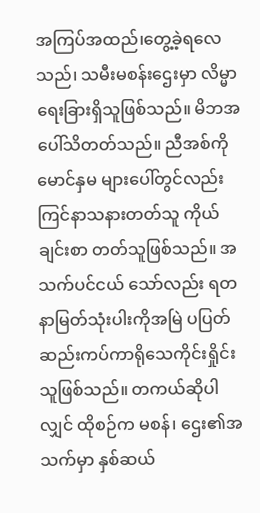အကြပ်အထည်၊တွေ့ခဲ့ရလေသည်၊ သမီးမစန်းဌေးမှာ လိမ္မာရေးခြားရှိသူဖြစ်သည်။ မိဘအပေါ်သိတတ်သည်။ ညီအစ်ကိုမောင်နှမ များပေါ်တွင်လည်းကြင်နာသနားတတ်သူ ကိုယ်ချင်းစာ တတ်သူဖြစ်သည်။ အသက်ပင်ငယ် သော်လည်း ရတနာမြတ်သုံးပါးကိုအမြဲ ပပြတ်ဆည်းကပ်ကာရိုသေကိုင်းရှိုင်းသူဖြစ်သည်။ တကယ်ဆိုပါလျှင် ထိုစဉ်က မစန်၊ ဌေး၏အသက်မှာ နှစ်ဆယ်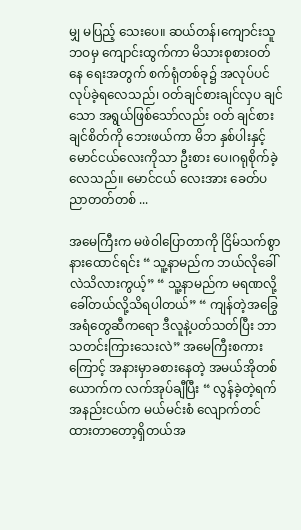မျှ မပြည့် သေးပေ။ ဆယ်တန်၊ကျောင်းသူဘဝမှ ကျောင်းထွက်ကာ မိသားစုစားဝတ်နေ ရေးအတွက် စက်ရုံတစ်ခု၌ အလုပ်ပင် လုပ်ခဲ့ရလေသည်၊ ဝတ်ချင်စားချင်လှပ ချင်သော အရွယ်ဖြစ်သော်လည်း ဝတ် ချင်စားချင်စိတ်ကို ဘေးဖယ်ကာ မိဘ နှစ်ပါးနှင့် မောင်ငယ်လေးကိုသာ ဦးစား ပေ၊ဂရုစိုက်ခဲ့လေသည်။ မောင်ငယ် လေးအား ခေတ်ပညာတတ်တစ် ...

အမေကြီးက မဖဲဝါပြောတာကို ငြိမ်သက်စွာ နားထောင်ရင်း “ သူ့နာမည်က ဘယ်လိုခေါ်လဲသိလားကွယ့်” “ သူ့နာမည်က မရဏလို့ခေါ်တယ်လို့သိရပါတယ်” “ ကျန်တဲ့အခြွေအရံတွေဆီကရော ဒီလူနဲ့ပတ်သတ်ပြီး ဘာသတင်းကြားသေးလဲ” အမေကြီးစကားကြောင့် အနားမှာခစားနေတဲ့ အမယ်အိုတစ်ယောက်က လက်အုပ်ချီပြီး “ လွန်ခဲ့တဲ့ရက်အနည်းငယ်က မယ်မင်းစံ လျောက်တင်ထားတာတော့ရှိတယ်အ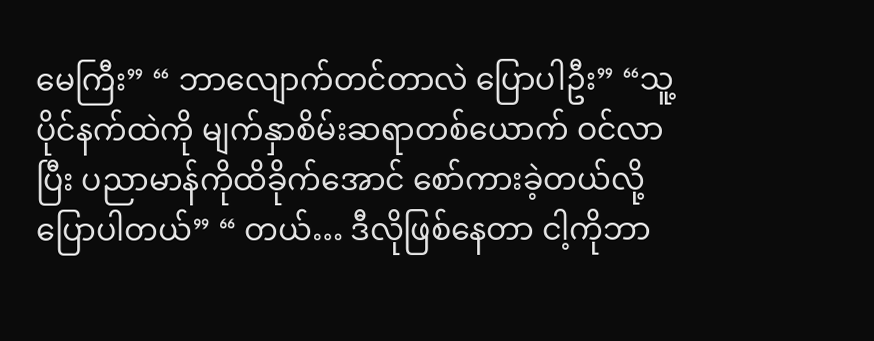မေကြီး” “ ဘာလျောက်တင်တာလဲ ပြောပါဦး” “သူ့ပိုင်နက်ထဲကို မျက်နှာစိမ်းဆရာတစ်ယောက် ဝင်လာပြီး ပညာမာန်ကိုထိခိုက်အောင် စော်ကားခဲ့တယ်လို့ပြောပါတယ်” “ တယ်… ဒီလိုဖြစ်နေတာ ငါ့ကိုဘာ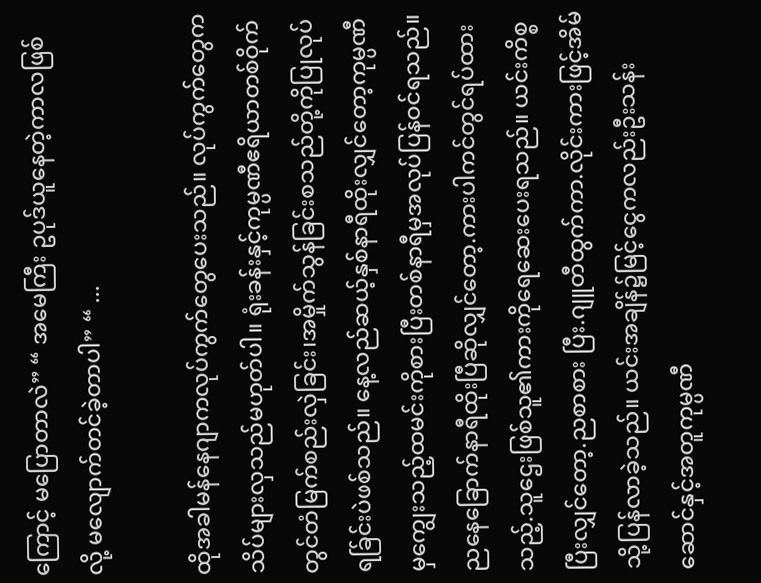ကြောင့် မပြောတာလဲ” “ အမေကြီး ဥပုဒ်ယူနေတဲ့ကာလဖြစ်လို့ မလျောက်တင်ခဲ့တာပါ” “ ...

ထိုအခါမန်နေဂျာကလုပ်ကွက်တွေပေးသည်။ လုပ်ကွက်တွေကသိပ်များလှသည်မဟုတ်ပါ။ ရုံးခန်းနှင့်ကုမ္ပဏီဧရိယာတစ်ဝိုက်တွင်တံမြက်စည်းလှဲခြင်း၊အမှိုက်သွန်ခြင်းစသည်တို့ကိုပြုလုပ်ရခ်ြင်းပဲဖစ်သည်။ နေ့လည်ဆယ့်နှစ်နာရီထိုးလျှင်တော့ကုမ္ပဏီမှကျွေးသည့်ထမင်းကိုစားပြီးတစ်နာရီမှအလုပ်ပြန်ဝင်ရသည်။ ညနေခြောက်နာရီထိုးပြီဆိုလျှင်တော့.ကားပါကင်တွင်ရပ်ထားသည့်.သူဌေးဖြစ်သူ၏ကားကိုရေဆေးပေးရသည်။ ယင်းကိစ္စပြီးလျှင်တော့.ညစာစား ပြီး.ဂျူတီထွက်ကာ.လိုင်းကားဖြင့်အိမ်သို့ပြန်လာခဲ့သည်။ ယင်းအချိန်၌မြင့်ငွေကလည်းဦးသန်းဆောင်နှင့်အတူကုမ္ပဏီ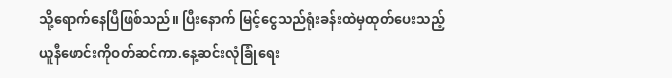သို့ရောက်နေပြီဖြစ်သည်။ ပြီးနောက် မြင့်ငွေသည်ရုံးခန်းထဲမှထုတ်ပေးသည့်ယူနီဖောင်းကိုဝတ်ဆင်ကာ.နေ့ဆင်းလုံခြုံရေး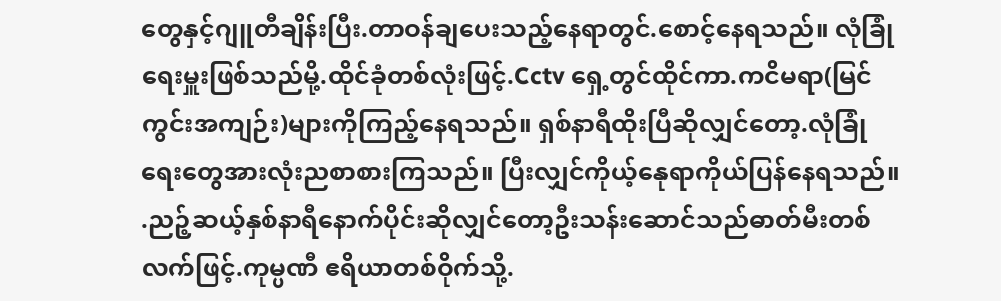တွေနှင့်ဂျူတီချိန်းပြီး.တာဝန်ချပေးသည့်နေရာတွင်.စောင့်နေရသည်။ လုံခြုံရေးမှူးဖြစ်သည်မို့.ထိုင်ခုံတစ်လုံးဖြင့်.Cctv ရှေ့တွင်ထိုင်ကာ.ကငိမရာ(မြင်ကွင်းအကျဉ်း)များကိုကြည့်နေရသည်။ ရှစ်နာရီထိုးပြီဆိုလျှင်တော့.လုံခြုံရေးတွေအားလုံးညစာစားကြသည်။ ပြီးလျှင်ကိုယ့်နေုရာကိုယ်ပြန်နေရသည်။ .ညဉ့်ဆယ့်နှစ်နာရီနောက်ပိုင်းဆိုလျှင်တော့ဦးသန်းဆောင်သည်ဓာတ်မီးတစ်လက်ဖြင့်.ကုမ္ပဏီ ဧရိယာတစ်ဝိုက်သို့.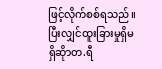ဖြင့်လိုက်စစ်ရသည်။ ပြီးလျှင်ထူးခြားမှုရှိမရှိဆိုာတ.ရီ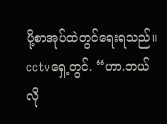ပို့စာအုပ်ထဲတွင်ရေးရသည်။ cctvရှေ့တွင်. “ဟာ.ဘယ်လို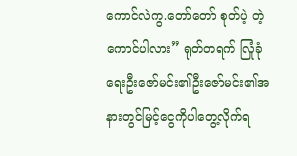ကောင်လဲကွ.တော်တော် စုတ်ပဲ့ တဲ့ကောင်ပါလား” ရုတ်တရက် လြုံခုံရေးဦးဇော်မင်း၏ဦးဇော်မင်း၏အနားတွင်မြင့်ငွေကိုပါတွေ့လိုက်ရ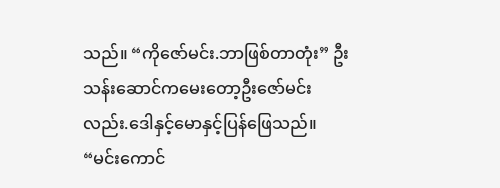သည်။ “ကိုဇော်မင်း.ဘာဖြစ်တာတုံး” ဦးသန်းဆောင်ကမေးတော့ဦးဇော်မင်းလည်း.ဒေါနှင့်မောနှင့်ပြန်ဖြေသည်။ “မင်းကောင်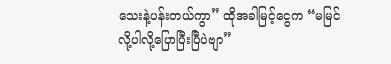သေးနဲ့ပန်းတယ်ကွာ” ထိုအခါမြင့်ငွေက “မမြင်လို့ပါလို့ပြောပြီးပြီပဲဗျာ”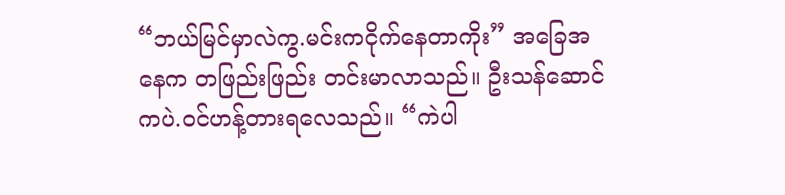“ဘယ်မြင်မှာလဲကွ.မင်းကငိုက်နေတာကိုး” အခြေအနေက တဖြည်းဖြည်း တင်းမာလာသည်။ ဦးသန်ဆောင်ကပဲ.ဝင်ဟန့်တားရလေသည်။ “ကဲပါ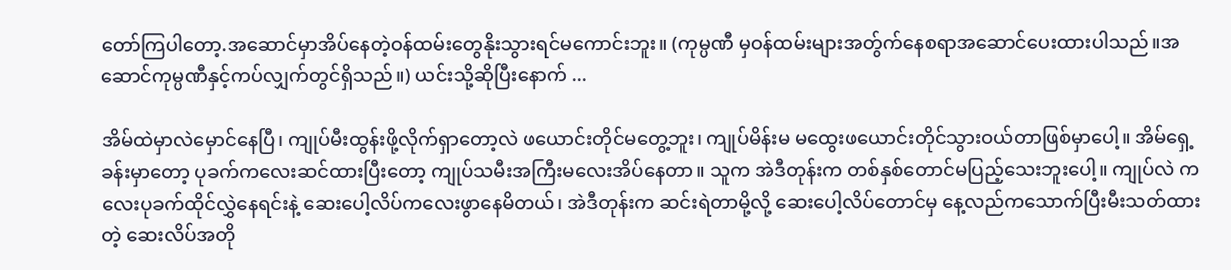တော်ကြပါတော့.အဆောင်မှာအိပ်နေတဲ့ဝန်ထမ်းတွေနိုးသွားရင်မကောင်းဘူး။ (ကုမ္ပဏီ မှဝန်ထမ်းများအတ်ွက်နေစရာအဆောင်ပေးထားပါသည်။အဆောင်ကုမ္ပဏီနှင့်ကပ်လျှက်တွင်ရှိသည်။) ယင်းသို့ဆိုပြီးနောက် ...

အိမ်ထဲမှာလဲမှောင်နေပြီ၊ ကျုပ်မီးထွန်းဖို့လိုက်ရှာတော့လဲ ဖယောင်းတိုင်မတွေ့ဘူး၊ ကျုပ်မိန်းမ မထွေးဖယောင်းတိုင်သွားဝယ်တာဖြစ်မှာပေါ့။ အိမ်ရှေ့ခန်းမှာတော့ ပုခက်ကလေးဆင်ထားပြီးတော့ ကျုပ်သမီးအကြီးမလေးအိပ်နေတာ။ သူက အဲဒီတုန်းက တစ်နှစ်တောင်မပြည့်သေးဘူးပေါ့။ ကျုပ်လဲ ကလေးပုခက်ထိုင်လွှဲနေရင်းနဲ့ ဆေးပေါ့လိပ်ကလေးဖွာနေမိတယ်၊ အဲဒီတုန်းက ဆင်းရဲတာမို့လို့ ဆေးပေါ့လိပ်တောင်မှ နေ့လည်ကသောက်ပြီးမီးသတ်ထားတဲ့ ဆေးလိပ်အတို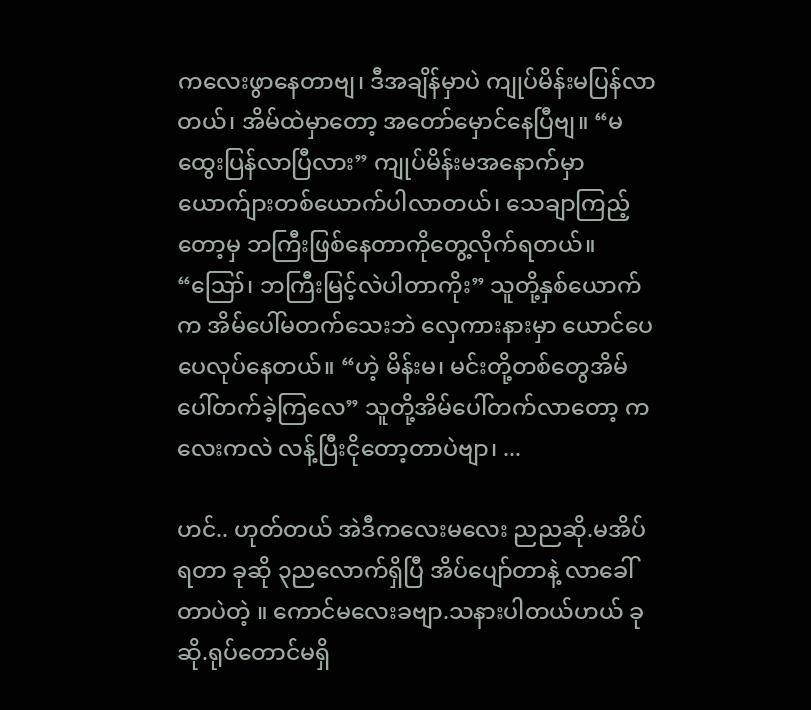ကလေးဖွာနေတာဗျ၊ ဒီအချိန်မှာပဲ ကျုပ်မိန်းမပြန်လာတယ်၊ အိမ်ထဲမှာတော့ အတော်မှောင်နေပြီဗျ။ “မထွေးပြန်လာပြီလား” ကျုပ်မိန်းမအနောက်မှာ ယောက်ျားတစ်ယောက်ပါလာတယ်၊ သေချာကြည့်တော့မှ ဘကြီးဖြစ်နေတာကိုတွေ့လိုက်ရတယ်။ “ဪ၊ ဘကြီးမြင့်လဲပါတာကိုး” သူတို့နှစ်ယောက်က အိမ်ပေါ်မတက်သေးဘဲ လှေကားနားမှာ ယောင်ပေပေလုပ်နေတယ်။ “ဟဲ့ မိန်းမ၊ မင်းတို့တစ်တွေအိမ်ပေါ်တက်ခဲ့ကြလေ” သူတို့အိမ်ပေါ်တက်လာတော့ ကလေးကလဲ လန့်ပြီးငိုတော့တာပဲဗျာ၊ ...

ဟင်.. ဟုတ်တယ် အဲဒီကလေးမလေး ညညဆို.မအိပ်ရတာ ခုဆို ၃ညလောက်ရှိပြီ အိပ်ပျော်တာနဲ့ လာခေါ်တာပဲတဲ့ ။ ကောင်မလေးခဗျာ.သနားပါတယ်ဟယ် ခုဆို.ရုပ်တောင်မရှိ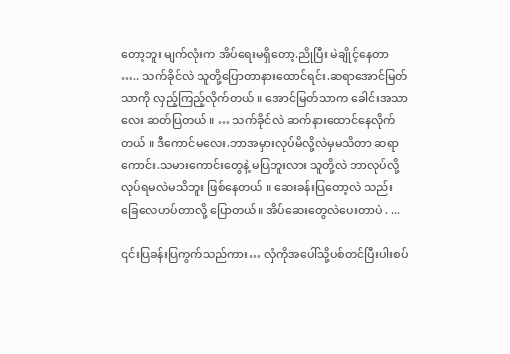တော့ဘူး မျက်လုံးက အိပ်ရေးမရှိတော့.ညိုပြီး မဲချိုင့်နေတာ ….. သက်ခိုင်လဲ သူတို့ပြောတာနားထောင်ရင်း.ဆရာအောင်မြတ်သာကို လှည့်ကြည့်လိုက်တယ် ။ အောင်မြတ်သာက ခေါင်းအသာလေး ဆတ်ပြတယ် ။ … သက်ခိုင်လဲ ဆက်နားထောင်နေလိုက်တယ် ။ ဒီကောင်မလေး.ဘာအမှားလုပ်မိလို့လဲမှမသိတာ ဆရာကောင်း.သမားကောင်းတွေနဲ့ မပြဘူးလား သူတို့လဲ ဘာလုပ်လို့ လုပ်ရမလဲမသိဘူး ဖြစ်နေတယ် ။ ဆေးခန်းပြတော့လဲ သည်းခြေလေဟပ်တာလို့ ပြောတယ်။ အိပ်ဆေးတွေလဲပေးတာပဲ . ...

၎င်းပြခန်းပြကွက်သည်ကား… လှံကိုအပေါ်သို့ပစ်တင်ပြီးပါးစပ်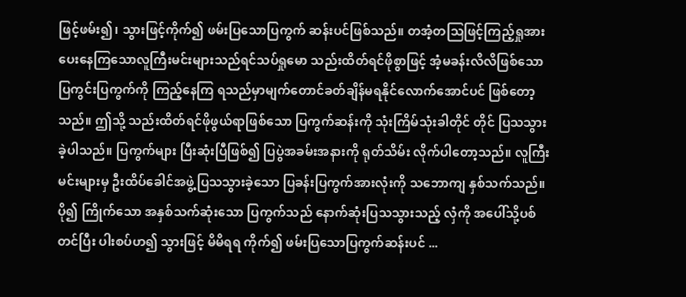ဖြင့်ဖမ်း၍၊ သွားဖြင့်ကိုက်၍ ဖမ်းပြသောပြကွက် ဆန်းပင်ဖြစ်သည်။ တအံ့တသြဖြင့်ကြည့်ရှုအားပေးနေကြသောလူကြီးမင်းများသည်ရင်သပ်ရှုမော သည်းထိတ်ရင်ဖိုစွာဖြင့် အံ့မခန်းလိလိဖြစ်သော ပြကွင်းပြကွက်ကို ကြည့်နေကြ ရသည်မှာမျက်တောင်ခတ်ချိန်မရနိုင်လောက်အောင်ပင် ဖြစ်တော့သည်။ ဤသို့ သည်းထိတ်ရင်ဖိုဖွယ်ရာဖြစ်သော ပြကွက်ဆန်းကို သုံးကြိမ်သုံးခါတိုင် တိုင် ပြသသွားခဲ့ပါသည်။ ပြကွက်များ ပြီးဆုံးပြီဖြစ်၍ ပြပွဲအခမ်းအနားကို ရုတ်သိမ်း လိုက်ပါတော့သည်။ လူကြီးမင်းများမှ ဦးထိပ်ခေါင်အဖွဲ့ပြသသွားခဲ့သော ပြခန်းပြကွက်အားလုံးကို သဘောကျ နှစ်သက်သည်။ ပို၍ ကြိုက်သော အနှစ်သက်ဆုံးသော ပြကွက်သည် နောက်ဆုံးပြသသွားသည့် လှံကို အပေါ်သို့ပစ်တင်ပြီး ပါးစပ်ဟ၍ သွားဖြင့် မိမိရရ ကိုက်၍ ဖမ်းပြသောပြကွက်ဆန်းပင် ...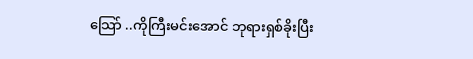သြော် ..ကိုကြီးမင်းအောင် ဘုရားရှစ်ခိုးပြီး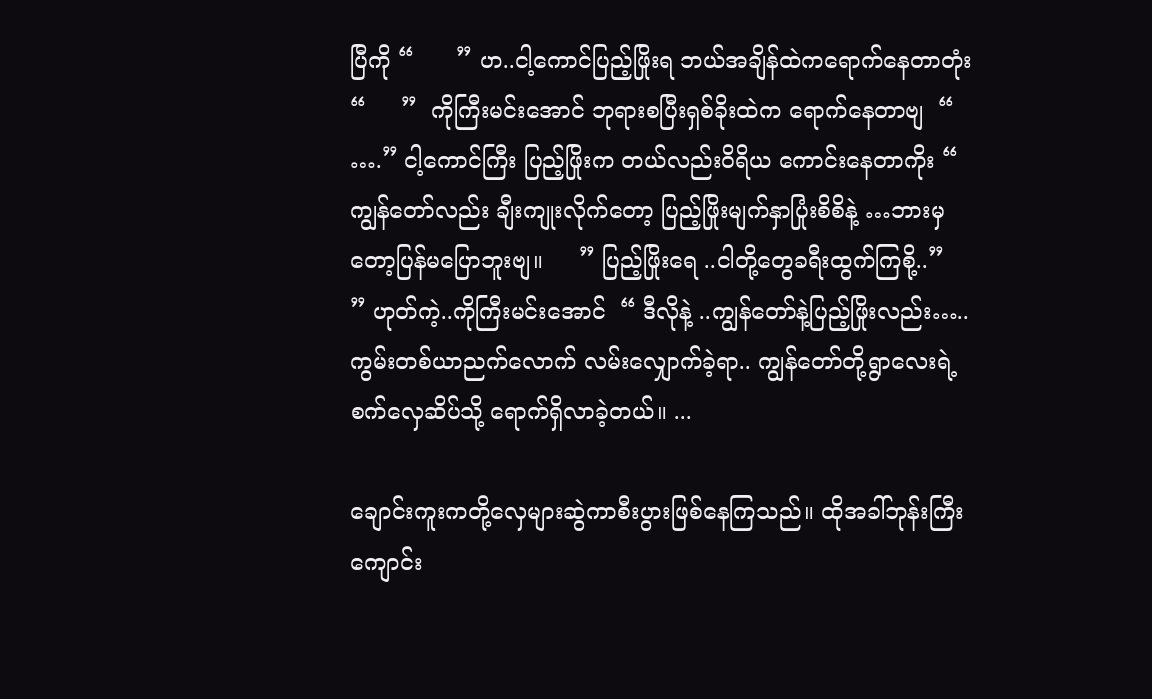ပြီကို “      ” ဟ..ငါ့ကောင်ပြည့်ဖြိုးရ ဘယ်အချိန်ထဲကရောက်နေတာတုံး “     ”  ကိုကြီးမင်းအောင် ဘုရားစပြီးရှစ်ခိုးထဲက ရောက်နေတာဗျ  “ ….” ငါ့ကောင်ကြီး ပြည့်ဖြိုးက တယ်လည်းဝိရိယ ကောင်းနေတာကိုး “ ကျွန်တော်လည်း ချီးကျုးလိုက်တော့ ပြည့်ဖြိုးမျက်နှာပြုံးစိစိနဲ့ …ဘားမှတော့ပြန်မပြောဘူးဗျ။     ” ပြည့်ဖြိုးရေ ..ငါတို့တွေခရီးထွက်ကြစို့..”     ” ဟုတ်ကဲ့..ကိုကြီးမင်းအောင်  “ ဒီလိုနဲ့ ..ကျွန်တော်နဲ့ပြည့်ဖြိုးလည်း….. ကွမ်းတစ်ယာညက်လောက် လမ်းလျှောက်ခဲ့ရာ.. ကျွန်တော်တို့ရွာလေးရဲ့ စက်လှေဆိပ်သို့ ရောက်ရှိလာခဲ့တယ်။ ...

ချောင်းကူးကတို့လှေများဆွဲကာစီးပွားဖြစ်နေကြသည်။ ထိုအခါ်ဘုန်းကြီးကျောင်း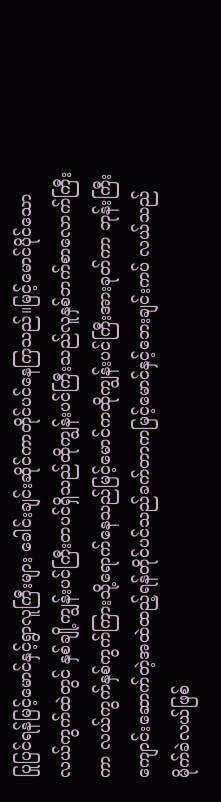ပြုပြင်ရန်မြင့်မောင်နှင့်ရွာလူကြီးများ ခေါင်းချင်းဆိုင်ကာတိုင်ပင်နေကြသည်။မြင့်မောင်ပိုင်သောလယ်ကွက်ထဲတွင် နှစ်ချို့ကျွန်းပင်ကြီးတပင်ရှိသည်ထိုကျွန်းပင်ကြီးသည်လူနှစ်ဘက်စာလောက်ကြီးကာ လယ်ကွက်နှစ်ကွက်ကြားသို့ရောက်နေသည်မြင့်မောင်ကထိုကျွန်းပင်ကြီးအားခုတ်ကာ ဘုန်းကြီးကျောင်းဆောက်တဲ့အထဲထည့်ရန်တိုင်ပင်သည်ခက်တာကမြင့်မောင်နှင့်ဘေးချင်းကပ် လယ်သည်မိုက်ခဲလယ်ဖြစ်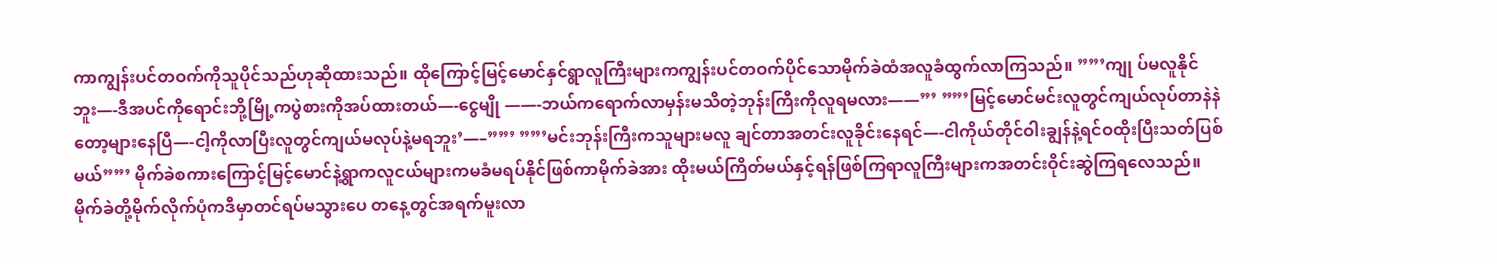ကာကျွန်းပင်တဝက်ကိုသူပိုင်သည်ဟုဆိုထားသည်။ ထိုကြောင့်မြင့်မောင်နှင်ရွာလူကြီးများကကျွန်းပင်တဝက်ပိုင်သောမိုက်ခဲထံအလူခံထွက်လာကြသည်။ ””’ကျု ပ်မလူနိုင်ဘူး—-ဒီအပင်ကိုရောင်းဘို့မြို့ကပွဲစားကိုအပ်ထားတယ်—-ငွေမျို ——-ဘယ်ကရောက်လာမှန်းမသိတဲ့ဘုန်းကြီးကိုလူရမလား——”’ ””’မြင့်မောင်မင်းလူတွင်ကျယ်လုပ်တာနဲနဲတော့များနေပြီ—-ငါ့ကိုလာပြီးလူတွင်ကျယ်မလုပ်နဲ့မရဘူး’—–””’ ””’မင်းဘုန်းကြီးကသူများမလူ ချင်တာအတင်းလူခိုင်းနေရင်—-ငါကိုယ်တိုင်ဝါးချွန်နဲ့ရင်ဝထိုးပြီးသတ်ပြစ်မယ်””’ မိုက်ခဲစကားကြောင့်မြင့်မောင်နဲ့ရွာကလူငယ်များကမခံမရပ်နိုင်ဖြစ်ကာမိုက်ခဲအား ထိုးမယ်ကြိတ်မယ်နှင့်ရန်ဖြစ်ကြရာလူကြီးများကအတင်းဝိုင်းဆွဲကြရလေသည်။ မိုက်ခဲတို့မိုက်လိုက်ပုံကဒီမှာတင်ရပ်မသွားပေ တနေ့တွင်အရက်မူးလာ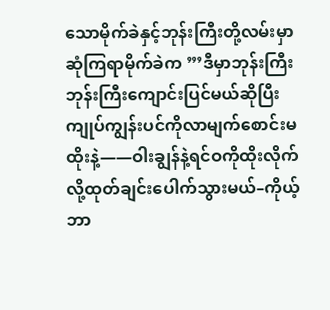သောမိုက်ခဲနှင့်ဘုန်းကြီးတို့လမ်းမှာဆုံကြရာမိုက်ခဲက ”’ဒီမှာဘုန်းကြီးဘုန်းကြီးကျောင်းပြင်မယ်ဆိုပြီးကျုပ်ကျွန်းပင်ကိုလာမျက်စောင်းမထိုးနဲ့——ဝါးချွန်နဲ့ရင်ဝကိုထိုးလိုက်လို့ထုတ်ချင်းပေါက်သွားမယ်–ကိုယ့်ဘာ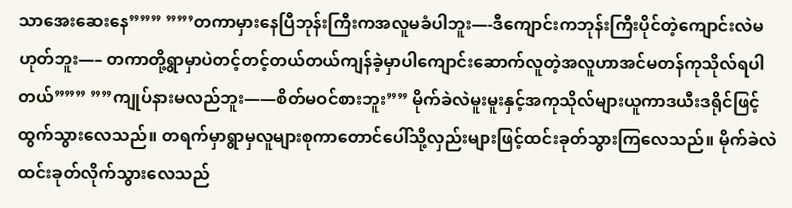သာအေးဆေးနေ””” ””’တကာမှားနေပြီဘုန်းကြီးကအလူမခံပါဘူး—-ဒီကျောင်းကဘုန်းကြီးပိုင်တဲ့ကျောင်းလဲမဟုတ်ဘူး—– တကာတို့ရွာမှာပဲတင့်တင့်တယ်တယ်ကျန်ခဲ့မှာပါကျောင်းဆောက်လူတဲ့အလူဟာအင်မတန်ကုသိုလ်ရပါတယ်””” ””ကျုပ်နားမလည်ဘူး——စိတ်မဝင်စားဘူး”” မိုက်ခဲလဲမူးမူးနှင့်အကုသိုလ်များယူကာဒယီးဒရိုင်ဖြင့်ထွက်သွားလေသည်။ တရက်မှာရွာမှလူများစုကာတောင်ပေါ်သို့လှည်းများဖြင့်ထင်းခုတ်သွားကြလေသည်။ မိုက်ခဲလဲထင်းခုတ်လိုက်သွားလေသည်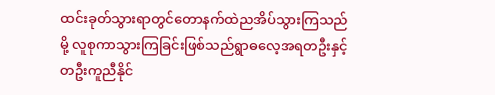ထင်းခုတ်သွားရာတွင်တောနက်ထဲညအိပ်သွားကြသည်မို့ လူစုကာသွားကြခြင်းဖြစ်သည်ရွာဓလေ့အရတဦးနှင့်တဦးကူညီနိုင်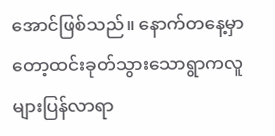အောင်ဖြစ်သည်။ နောက်တနေ့မှာတော့ထင်းခုတ်သွားသောရွာကလူများပြန်လာရာ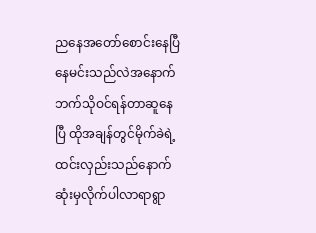ညနေအတော်စောင်းနေပြီနေမင်းသည်လဲအနောက်ဘက်သိုဝင်ရန်တာဆူနေပြီ ထိုအချန်တွင်မိုက်ခဲရဲ့ထင်းလှည်းသည်နောက်ဆုံးမှလိုက်ပါလာရာရွာ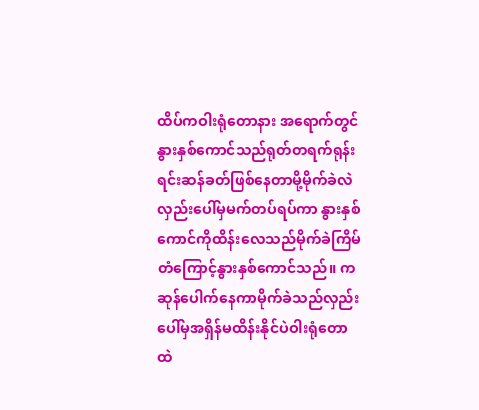ထိပ်ကဝါးရုံတောနား အရောက်တွင်နွားနှစ်ကောင်သည်ရုတ်တရက်ရုန်းရင်းဆန်ခတ်ဖြစ်နေတာမို့မိုက်ခဲလဲလှည်းပေါ်မှမက်တပ်ရပ်ကာ နွားနှစ်ကောင်ကိုထိန်းလေသည်မိုက်ခဲကြိမ်တံကြောင့်နွားနှစ်ကောင်သည်။ ကဆုန်ပေါက်နေကာမိုက်ခဲသည်လှည်းပေါ်မှအရှိန်မထိန်းနိုင်ပဲဝါးရုံတောထဲ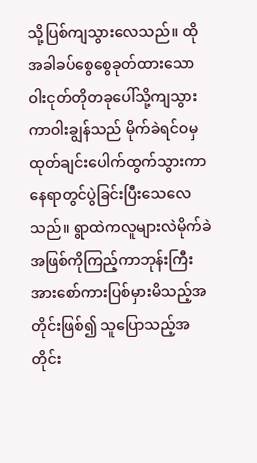သို့ပြစ်ကျသွားလေသည်။ ထိုအခါခပ်စွေစွေခုတ်ထားသောဝါးငုတ်တိုတခုပေါ်သို့ကျသွားကာဝါးချွန်သည် မိုက်ခဲရင်ဝမှထုတ်ချင်းပေါက်ထွက်သွားကာနေရာတွင်ပွဲခြင်းပြီးသေလေသည်။ ရွာထဲကလူများလဲမိုက်ခဲအဖြစ်ကိုကြည့်ကာဘုန်းကြီးအားစော်ကားပြစ်မှားမိသည့်အတိုင်းဖြစ်၍ သူပြောသည့်အတိုင်း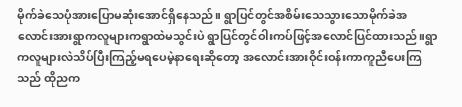မိုက်ခဲသေပုံအားပြောမဆုံးအောင်ရှိနေသည်။ ရွာပြင်တွင်အစိမ်းသေသွားသောမိုက်ခဲအလောင်းအားရွာကလူများကရွာထဲမသွင်းပဲ ရွာပြင်တွင်ဝါးကပ်ဖြင့်အလောင်ပြင်ထားသည်။ရွာကလူများလဲသိပ်ပြီးကြည့်မရပေမဲ့နာရေးဆိုတော့ အလောင်းအားဝိုင်းဝန်းကာကူညီပေးကြသည် ထိုညက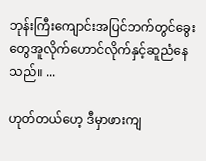ဘုန်းကြီးကျောင်းအပြင်ဘက်တွင်ခွေးတွေအူလိုက်ဟောင်လိုက်နှင့်ဆူညံနေသည်။ ...

ဟုတ်တယ်ဟေ့ ဒီမှာဖားကျ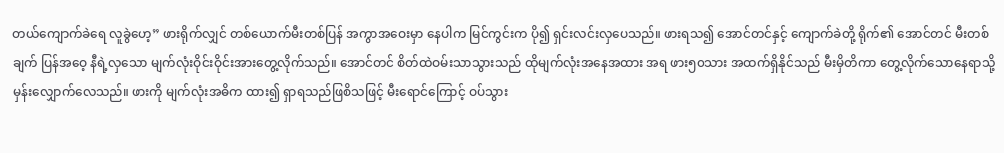တယ်ကျောက်ခဲရေ လူခွဲဟေ့” ဖားရိုက်လျှင် တစ်ယောက်မီးတစ်ပြန် အကွာအဝေးမှာ နေပါက မြင်ကွင်းက ပို၍ ရှင်းလင်းလှပေသည်။ ဖားရသ၍ အောင်တင်နှင့် ကျောက်ခဲတို့ ရိုက်၏ အောင်တင် မီးတစ်ချက် ပြန်အဝေ့ နီရဲ့လှသော မျက်လုံးဝိုင်းဝိုင်းအားတွေ့လိုက်သည်။ အောင်တင် စိတ်ထဲဝမ်းသာသွားသည် ထိုမျက်လုံးအနေအထား အရ ဖား၅၀သား အထက်ရှိနိုင်သည် မီးမှိတိကာ တွေ့လိုက်သောနေရာသို့မှန်းလျှောက်လေသည်။ ဖားကို မျက်လုံးအဓိက ထား၍ ရှာရသည်ဖြစိသဖြင့် မီးရောင်ကြောင့် ဝပ်သွား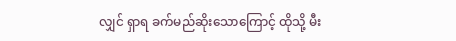လျှင် ရှာရ ခက်မည်ဆိုးသောကြောင့် ထိုသို့ မီး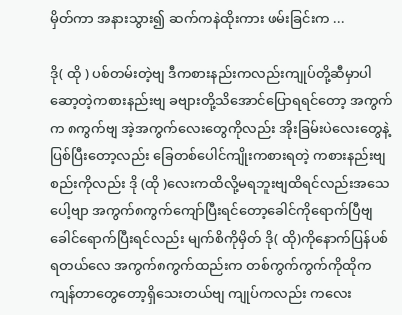မှိတ်ကာ အနားသွား၍ ဆက်ကနဲထိုးကား ဖမ်းခြင်းက ...

ဒို( ထို ) ပစ်တမ်းတဲ့ဗျ ဒီကစားနည်းကလည်းကျုပ်တို့ဆီမှာပါဆော့တဲ့ကစားနည်းဗျ ခဗျားတို့သိအောင်ပြောရရင်တော့ အကွက် က ၈ကွက်ဗျ အဲ့အကွက်လေးတွေကိုလည်း အိုးခြမ်းပဲလေးတွေနဲ့ ပြစ်ပြီးတော့လည်း ခြေတစ်ပေါင်ကျိုးကစားရတဲ့ ကစားနည်းဗျ စည်းကိုလည်း ဒို (ထို )လေးကထိလို့မရဘူးဗျထိရင်လည်းအသေပေါ့ဗျာ အကွက်၈ကွက်ကျော်ပြီးရင်တော့ခေါင်ကိုရောက်ပြီဗျ ခေါင်ရောက်ပြီးရင်လည်း မျက်စိကိုမှိတ် ဒို( ထို)ကိုနောက်ပြန်ပစ်ရတယ်လေ အကွက်၈ကွက်ထည်းက တစ်ကွက်ကွက်ကိုထိုက ကျန်တာတွေတော့ရှိသေးတယ်ဗျ ကျုပ်ကလည်း ကလေး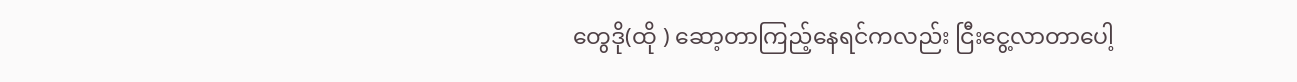တွေဒို(ထို ) ဆော့တာကြည့်နေရင်ကလည်း ငြီးငွေ့လာတာပေါ့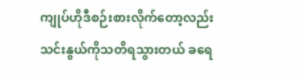ကျုပ်ဟိုဒီစဉ်းစားလိုက်တော့လည်း သင်းနွယ်ကိုသတိရသွားတယ် ခရေ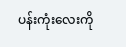ပန်းကုံးလေးကို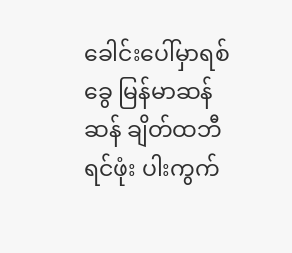ခေါင်းပေါ်မှာရစ်ခွေ မြန်မာဆန်ဆန် ချိတ်ထဘီ ရင်ဖုံး ပါးကွက်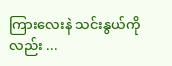ကြားလေးနဲ သင်းနွယ်ကိုလည်း ...